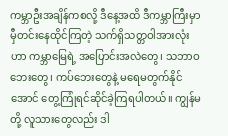ကမ္ဘာဦးအချိန်ကစလို့ ဒီနေ့အထိ ဒီကမ္ဘာကြီးမှာ မှီတင်းနေထိုင်ကြတဲ့ သက်ရှိသတ္တဝါအားလုံးဟာ ကမ္ဘာမြေရဲ့ အပြောင်းအလဲတွေ၊ သဘာဝဘေးတွေ၊ ကပ်ဘေးတွေနဲ့ မရေမတွက်နိုင်အောင် တွေ့ကြုံရင်ဆိုင်ခဲ့ကြရပါတယ်။ ကျွန်မတို့ လူသားတွေလည်း ဒါ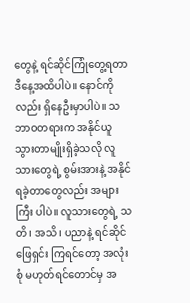တွေနဲ့ ရင်ဆိုင်ကြုံတွေ့ရတာ ဒီနေ့အထိပါပဲ။ နောင်ကိုလည်း ရှိနေဦးမှာပါပဲ။ သဘာဝတရားက အနိုင်ယူသွားတာမျိုးရှိခဲ့သလို လူသားတွေရဲ့ စွမ်းအားနဲ့ အနိုင်ရခဲ့တာတွေလည်း အများကြီး ပါပဲ။ လူသားတွေရဲ့ သတိ၊ အသိ၊ ပညာနဲ့ ရင်ဆိုင်ဖြေရှင်း ကြရင်တော့ အလုံးစုံ မဟုတ်ရင်တောင်မှ အ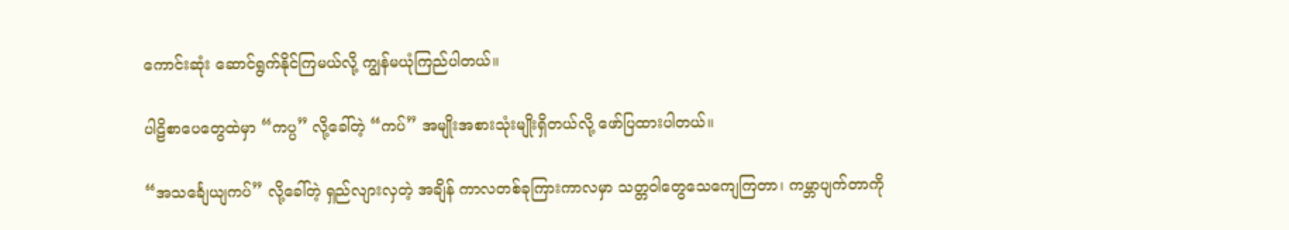ကောင်းဆုံး ဆောင်ရွက်နိုင်ကြမယ်လို့ ကျွန်မယုံကြည်ပါတယ်။

ပါဠိစာပေတွေထဲမှာ “ကပ္ပ” လို့ခေါ်တဲ့ “ကပ်” အမျိုးအစားသုံးမျိုးရှိတယ်လို့ ဖော်ပြထားပါတယ်။

“အသင်္ချေယျကပ်” လို့ခေါ်တဲ့ ရှည်လျားလှတဲ့ အချိန် ကာလတစ်ခုကြားကာလမှာ သတ္တဝါတွေသေကျေကြတာ၊ ကမ္ဘာပျက်တာကို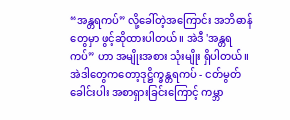“အန္တရကပ်” လို့ခေါ်တဲ့အကြောင်း အဘိဓာန်တွေမှာ ဖွင့်ဆိုထားပါတယ်။ အဲဒီ 'အန္တရကပ်” ဟာ အမျိုးအစား သုံးမျိုး ရှိပါတယ်။ အဲဒါတွေကတော့ဒုဋ္ဌိက္ခန္တရကပ် - ငတ်မွတ်ခေါင်းပါး အစာရှားခြင်းကြောင့် ကမ္ဘာ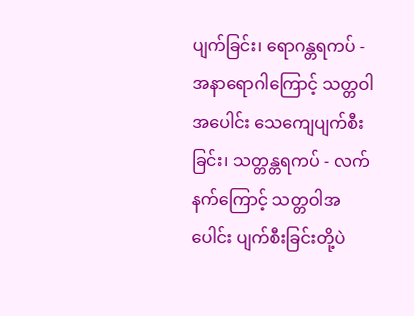ပျက်ခြင်း၊ ရောဂန္တရကပ် - အနာရောဂါကြောင့် သတ္တဝါအပေါင်း သေကျေပျက်စီးခြင်း၊ သတ္တန္တရကပ် - လက်နက်ကြောင့် သတ္တဝါအပေါင်း ပျက်စီးခြင်းတို့ပဲ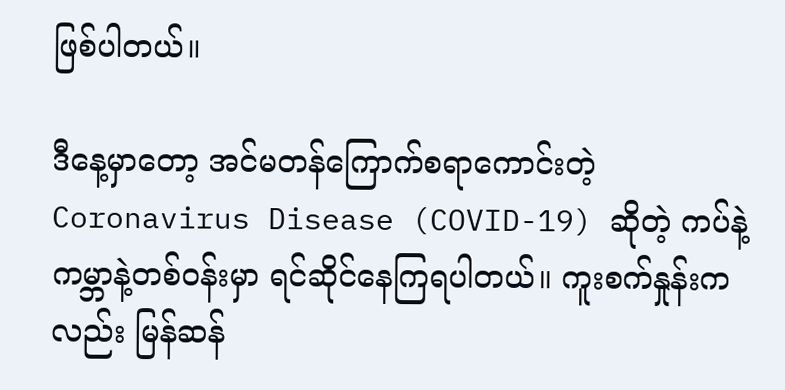ဖြစ်ပါတယ်။

ဒီနေ့မှာတော့ အင်မတန်ကြောက်စရာကောင်းတဲ့ Coronavirus Disease (COVID-19) ဆိုတဲ့ ကပ်နဲ့ ကမ္ဘာနဲ့တစ်ဝန်းမှာ ရင်ဆိုင်နေကြရပါတယ်။ ကူးစက်နှုန်းကလည်း မြန်ဆန်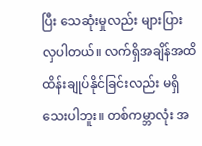ပြီး သေဆုံးမှုလည်း များပြားလှပါတယ်။ လက်ရှိအချိန်အထိ ထိန်းချုပ်နိုင်ခြင်းလည်း မရှိသေးပါဘူး။ တစ်ကမ္ဘာလုံး အ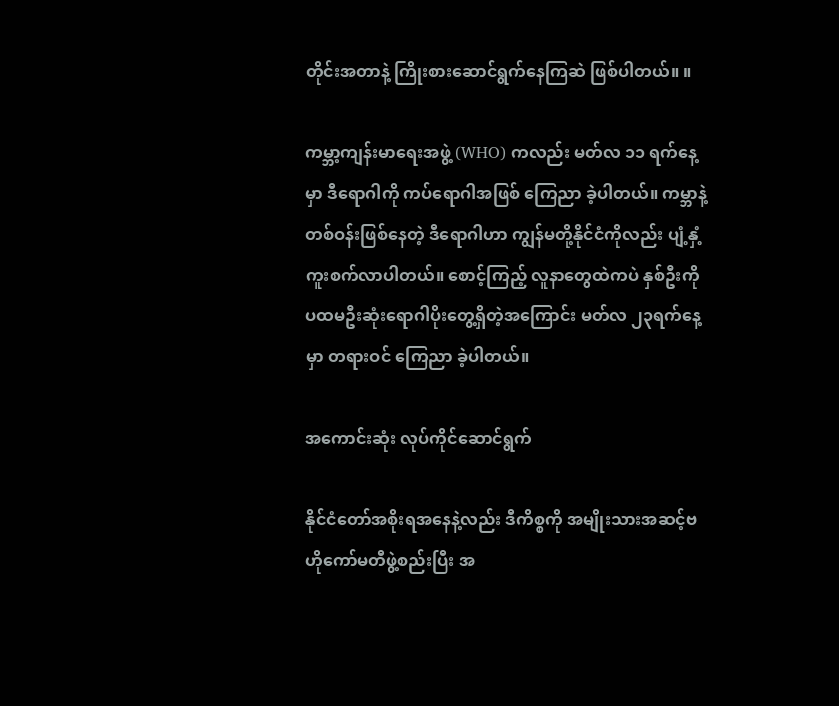တိုင်းအတာနဲ့ ကြိုးစားဆောင်ရွက်နေကြဆဲ ဖြစ်ပါတယ်။ ။

ကမ္ဘာ့ကျန်းမာရေးအဖွဲ့ (WHO) ကလည်း မတ်လ ၁၁ ရက်နေ့မှာ ဒီရောဂါကို ကပ်ရောဂါအဖြစ် ကြေညာ ခဲ့ပါတယ်။ ကမ္ဘာနဲ့တစ်ဝန်းဖြစ်နေတဲ့ ဒီရောဂါဟာ ကျွန်မတို့နိုင်ငံကိုလည်း ပျံ့နှံ့ကူးစက်လာပါတယ်။ စောင့်ကြည့် လူနာတွေထဲကပဲ နှစ်ဦးကို ပထမဦးဆုံးရောဂါပိုးတွေ့ရှိတဲ့အကြောင်း မတ်လ ၂၃ရက်နေ့မှာ တရားဝင် ကြေညာ ခဲ့ပါတယ်။

အကောင်းဆုံး လုပ်ကိုင်ဆောင်ရွက်

နိုင်ငံတော်အစိုးရအနေနဲ့လည်း ဒီကိစ္စကို အမျိုးသားအဆင့်ဗဟိုကော်မတီဖွဲ့စည်းပြီး အ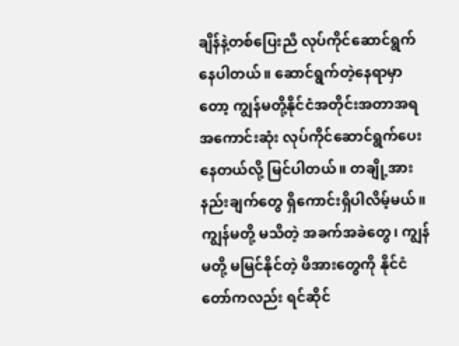ချိန်နဲ့တစ်ပြေးညီ လုပ်ကိုင်ဆောင်ရွက်နေပါတယ်။ ဆောင်ရွက်တဲ့နေရာမှာတော့ ကျွန်မတို့နိုင်ငံအတိုင်းအတာအရ အကောင်းဆုံး လုပ်ကိုင်ဆောင်ရွက်ပေးနေတယ်လို့ မြင်ပါတယ်။ တချို့အားနည်းချက်တွေ ရှိကောင်းရှိပါလိမ့်မယ်။ ကျွန်မတို့ မသိတဲ့ အခက်အခဲတွေ၊ ကျွန်မတို့ မမြင်နိုင်တဲ့ ဖိအားတွေကို နိုင်ငံတော်ကလည်း ရင်ဆိုင်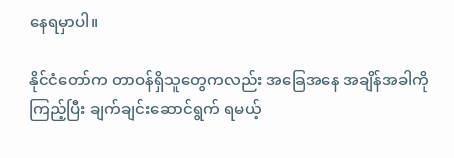နေရမှာပါ။

နိုင်ငံတော်က တာဝန်ရှိသူတွေကလည်း အခြေအနေ အချိန်အခါကိုကြည့်ပြီး ချက်ချင်းဆောင်ရွက် ရမယ့်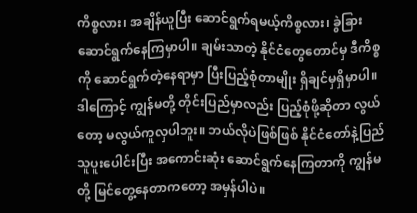ကိစ္စလား၊ အချိန်ယူပြီး ဆောင်ရွက်ရမယ့်ကိစ္စလား၊ ခွဲခြားဆောင်ရွက်နေကြမှာပါ။ ချမ်းသာတဲ့ နိုင်ငံတွေတောင်မှ ဒီကိစ္စကို ဆောင်ရွက်တဲ့နေရာမှာ ပြီးပြည့်စုံတာမျိုး ရှိချင်မှရှိမှာပါ။ ဒါကြောင့် ကျွန်မတို့ တိုင်းပြည်မှာလည်း ပြည့်စုံဖို့ဆိုတာ လွယ်တော့ မလွယ်ကူလှပါဘူး။ ဘယ်လိုပဲဖြစ်ဖြစ် နိုင်ငံတော်နဲ့ပြည်သူပူးပေါင်းပြီး အကောင်းဆုံး ဆောင်ရွက်နေကြတာကို ကျွန်မတို့ မြင်တွေ့နေတာကတော့ အမှန်ပါပဲ။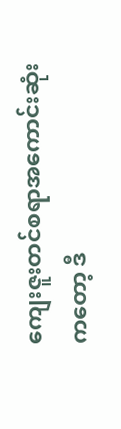ကျေးဇူးတင်စရာအကောင်းဆုံးကတော့ ဒီ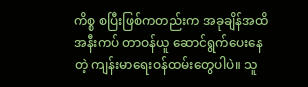ကိစ္စ စပြီးဖြစ်ကတည်းက အခုချိန်အထိ အနီးကပ် တာဝန်ယူ ဆောင်ရွက်ပေးနေတဲ့ ကျန်းမာရေးဝန်ထမ်းတွေပါပဲ။ သူ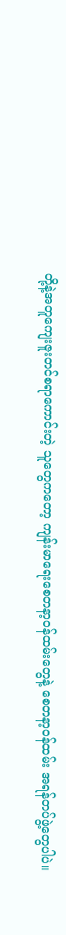တို့နဲ့အတူကျေးဇူးတင်စရာကောင်းတဲ့ သူတွေကတော့ ကျန်းမာရေးစေတနာ့ဝန်ထမ်းတွေနဲ့ စေတနာ့ဝန်ထမ်း အရန်တပ်ဖွဲ့တွေပါပဲ။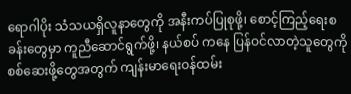ရောဂါပိုး သံသယရှိလူနာတွေကို အနီးကပ်ပြုစုဖို့၊ စောင့်ကြည့်ရေးစခန်းတွေမှာ ကူညီဆောင်ရွက်ဖို့၊ နယ်စပ် ကနေ ပြန်ဝင်လာတဲ့သူတွေကို စစ်ဆေးဖို့တွေအတွက် ကျန်းမာရေးဝန်ထမ်း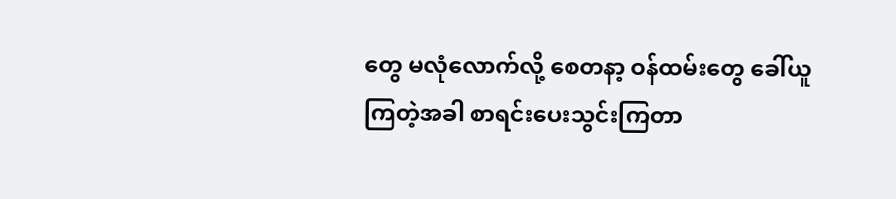တွေ မလုံလောက်လို့ စေတနာ့ ဝန်ထမ်းတွေ ခေါ်ယူကြတဲ့အခါ စာရင်းပေးသွင်းကြတာ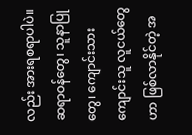လည်း အားရစရာပါပဲ။ ဆရာဝန်တွေ၊ သူနာပြုတွေ၊ ကျောင်းသား ကျောင်းသူ လူငယ်တွေဟာ ဖြစ်လာနိုင်တဲ့ အ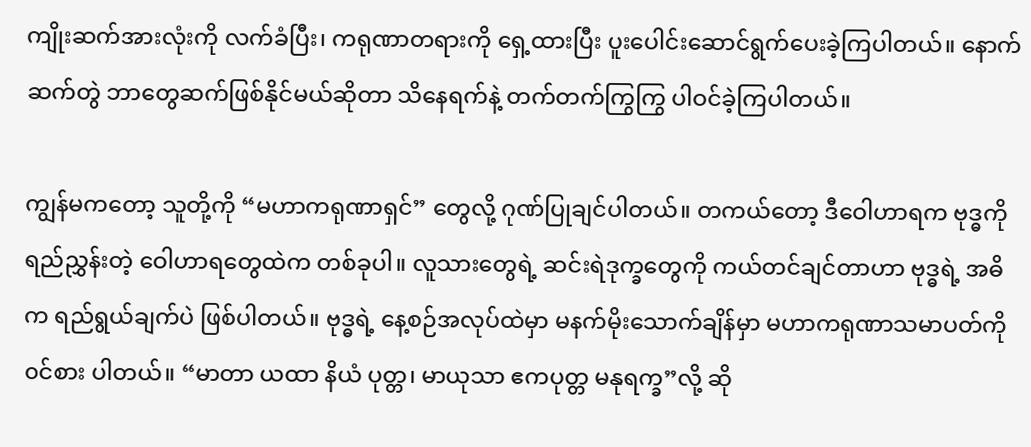ကျိုးဆက်အားလုံးကို လက်ခံပြီး၊ ကရုဏာတရားကို ရှေ့ထားပြီး ပူးပေါင်းဆောင်ရွက်ပေးခဲ့ကြပါတယ်။ နောက်ဆက်တွဲ ဘာတွေဆက်ဖြစ်နိုင်မယ်ဆိုတာ သိနေရက်နဲ့ တက်တက်ကြွကြွ ပါဝင်ခဲ့ကြပါတယ်။

ကျွန်မကတော့ သူတို့ကို “မဟာကရုဏာရှင်” တွေလို့ ဂုဏ်ပြုချင်ပါတယ်။ တကယ်တော့ ဒီဝေါဟာရက ဗုဒ္ဓကို ရည်ညွှန်းတဲ့ ဝေါဟာရတွေထဲက တစ်ခုပါ။ လူသားတွေရဲ့ ဆင်းရဲဒုက္ခတွေကို ကယ်တင်ချင်တာဟာ ဗုဒ္ဓရဲ့ အဓိက ရည်ရွယ်ချက်ပဲ ဖြစ်ပါတယ်။ ဗုဒ္ဓရဲ့ နေ့စဉ်အလုပ်ထဲမှာ မနက်မိုးသောက်ချိန်မှာ မဟာကရုဏာသမာပတ်ကို ၀င်စား ပါတယ်။ “မာတာ ယထာ နိယံ ပုတ္တ၊ မာယုသာ ဧကပုတ္တ မနုရက္ခ”လို့ ဆို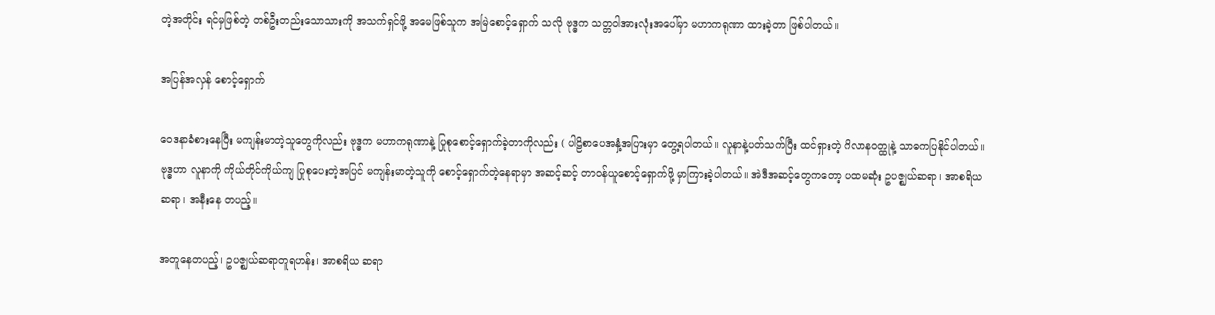တဲ့အတိုင်း ရင်မှဖြစ်တဲ့ တစ်ဦးတည်းသောသားကို အသက်ရှင်ဖို့ အမေဖြစ်သူက အမြဲစောင့်ရှောက် သလို ဗုဒ္ဓက သတ္တဝါအားလုံးအပေါ်မှာ မဟာကရုဏာ ထားခဲ့တာ ဖြစ်ပါတယ်။

အပြန်အလှန် စောင့်ရှောက်

ဝေဒနာခံစားနေပြီး မကျန်းမာတဲ့သူတွေကိုလည်း ဗုဒ္ဓက မဟာကရုဏာနဲ့ ပြုစုစောင့်ရှောက်ခဲ့တာကိုလည်း ( ပါဠိစာပေအနှံ့အပြားမှာ တွေ့ရပါတယ်။ လူနာနဲ့ပတ်သက်ပြီး ထင်ရှားတဲ့ ဂိလာနဝတ္ထုနဲ့ သာဓကပြနိုင်ပါတယ်။ ဗုဒ္ဓဟာ လူနာကို ကိုယ်တိုင်ကိုယ်ကျ ပြုစုပေးတဲ့အပြင် မကျန်းမာတဲ့သူကို စောင့်ရှောက်တဲ့နေရာမှာ အဆင့်ဆင့် တာဝန်ယူစောင့်ရှောက်ဖို့ မှာကြားခဲ့ပါတယ်။ အဲဒီအဆင့်တွေကတော့ ပထမဆုံး ဥပဇ္ဈယ်ဆရာ၊ အာစရိယဆရာ၊ အနီးနေ တပည့်။

အတူနေတပည့်၊ ဥပဇ္ဈယ်ဆရာတူရဟန်း၊ အာစရိယ ဆရာ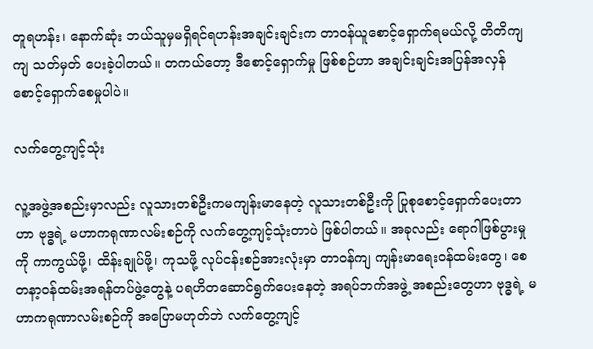တူရဟန်း၊ နောက်ဆုံး ဘယ်သူမှမရှိရင်ရဟန်းအချင်းချင်းက တာဝန်ယူစောင့်ရှောက်ရမယ်လို့ တိတိကျကျ သတ်မှတ် ပေးခဲ့ပါတယ်။ တကယ်တော့ ဒီစောင့်ရှောက်မှု ဖြစ်စဉ်ဟာ အချင်းချင်းအပြန်အလှန် စောင့်ရှောက်စေမှုပါပဲ။

လက်တွေ့ကျင့်သုံး

လူ့အဖွဲ့အစည်းမှာလည်း လူသားတစ်ဦးကမကျန်းမာနေတဲ့ လူသားတစ်ဦးကို ပြုစုစောင့်ရှောက်ပေးတာဟာ ဗုဒ္ဓရဲ့ မဟာကရုဏာလမ်းစဉ်ကို လက်တွေ့ကျင့်သုံးတာပဲ ဖြစ်ပါတယ်။ အခုလည်း ရောဂါဖြစ်ပွားမှုကို ကာကွယ်ဖို့၊ ထိန်းချုပ်ဖို့၊ ကုသဖို့ လုပ်ငန်းစဉ်အားလုံးမှာ တာဝန်ကျ ကျန်းမာရေးဝန်ထမ်းတွေ၊ စေတနာ့ဝန်ထမ်းအရန်တပ်ဖွဲ့တွေနဲ့ ပရဟိတဆောင်ရွက်ပေးနေတဲ့ အရပ်ဘက်အဖွဲ့ အစည်းတွေဟာ ဗုဒ္ဓရဲ့ မဟာကရုဏာလမ်းစဉ်ကို အပြောမဟုတ်ဘဲ လက်တွေ့ကျင့်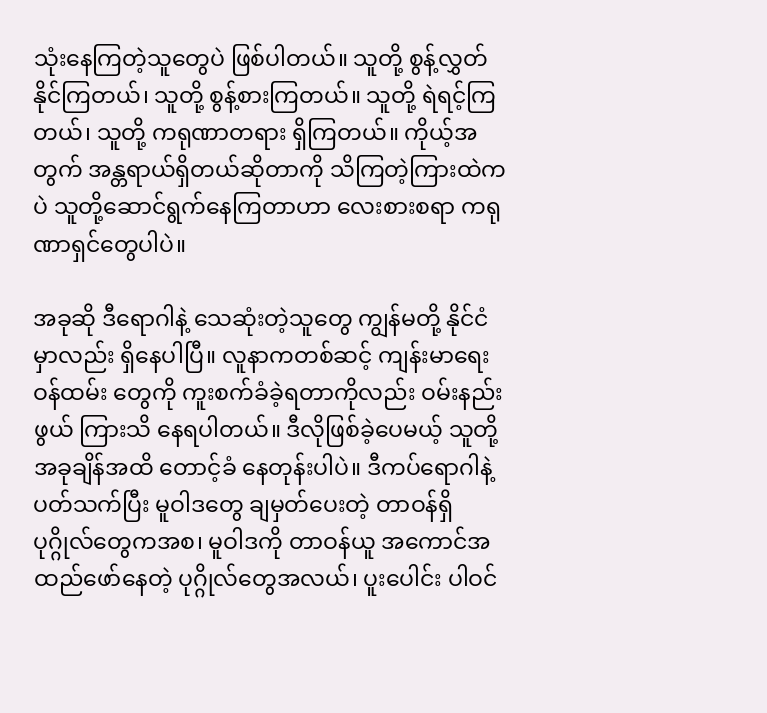သုံးနေကြတဲ့သူတွေပဲ ဖြစ်ပါတယ်။ သူတို့ စွန့်လွှတ်နိုင်ကြတယ်၊ သူတို့ စွန့်စားကြတယ်။ သူတို့ ရဲရင့်ကြတယ်၊ သူတို့ ကရုဏာတရား ရှိကြတယ်။ ကိုယ့်အတွက် အန္တရာယ်ရှိတယ်ဆိုတာကို သိကြတဲ့ကြားထဲကပဲ သူတို့ဆောင်ရွက်နေကြတာဟာ လေးစားစရာ ကရုဏာရှင်တွေပါပဲ။

အခုဆို ဒီရောဂါနဲ့ သေဆုံးတဲ့သူတွေ ကျွန်မတို့ နိုင်ငံမှာလည်း ရှိနေပါပြီ။ လူနာကတစ်ဆင့် ကျန်းမာရေးဝန်ထမ်း တွေကို ကူးစက်ခံခဲ့ရတာကိုလည်း ဝမ်းနည်းဖွယ် ကြားသိ နေရပါတယ်။ ဒီလိုဖြစ်ခဲ့ပေမယ့် သူတို့ အခုချိန်အထိ တောင့်ခံ နေတုန်းပါပဲ။ ဒီကပ်ရောဂါနဲ့ ပတ်သက်ပြီး မူဝါဒတွေ ချမှတ်ပေးတဲ့ တာဝန်ရှိပုဂ္ဂိုလ်တွေကအစ၊ မူဝါဒကို တာဝန်ယူ အကောင်အထည်ဖော်နေတဲ့ ပုဂ္ဂိုလ်တွေအလယ်၊ ပူးပေါင်း ပါဝင်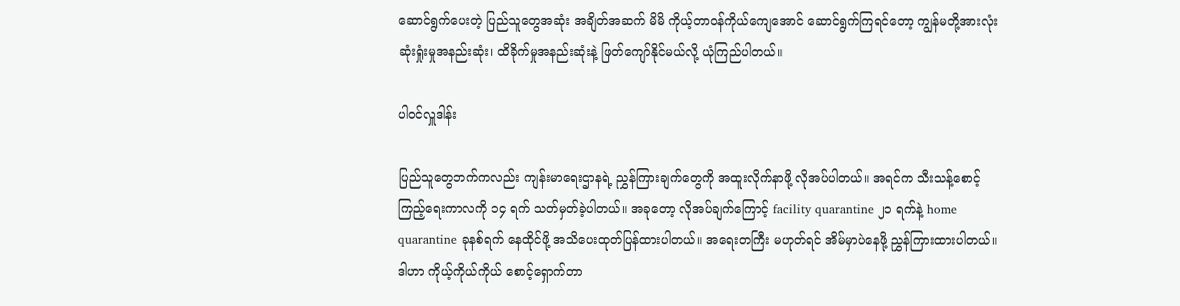ဆောင်ရွက်ပေးတဲ့ ပြည်သူတွေအဆုံး အချိတ်အဆက် မိမိ ကိုယ့်တာဝန်ကိုယ်ကျေအောင် ဆောင်ရွက်ကြရင်တော့ ကျွန်မတို့အားလုံး ဆုံးရှုံးမှုအနည်းဆုံး၊ ထိခိုက်မှုအနည်းဆုံးနဲ့ ဖြတ်ကျော်နိုင်မယ်လို့ ယုံကြည်ပါတယ်။

ပါဝင်လှူဒါန်း

ပြည်သူတွေဘက်ကလည်း ကျန်းမာရေးဌာနရဲ့ ညွှန်ကြားချက်တွေကို အထူးလိုက်နာဖို့ လိုအပ်ပါတယ်။ အရင်က သီးသန့်စောင့်ကြည့်ရေးကာလကို ၁၄ ရက် သတ်မှတ်ခဲ့ပါတယ်။ အခုတော့ လိုအပ်ချက်ကြောင့် facility quarantine ၂၁ ရက်နဲ့ home quarantine ခုနစ်ရက် နေထိုင်ဖို့ အသိပေးထုတ်ပြန်ထားပါတယ်။ အရေးတကြီး မဟုတ်ရင် အိမ်မှာပဲနေဖို့ ညွှန်ကြားထားပါတယ်။ ဒါဟာ ကိုယ့်ကိုယ်ကိုယ် စောင့်ရှောက်တာ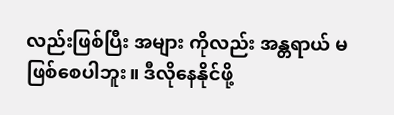လည်းဖြစ်ပြီး အများ ကိုလည်း အန္တရာယ် မဖြစ်စေပါဘူး။ ဒီလိုနေနိုင်ဖို့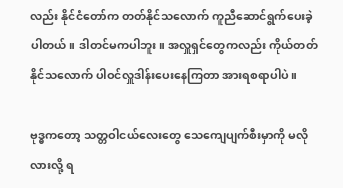လည်း နိုင်ငံတော်က တတ်နိုင်သလောက် ကူညီဆောင်ရွက်ပေးခဲ့ ပါတယ်။ ဒါတင်မကပါဘူး။ အလှူရှင်တွေကလည်း ကိုယ်တတ်နိုင်သလောက် ပါဝင်လှူဒါန်းပေးနေကြတာ အားရစရာပါပဲ။

ဗုဒ္ဓကတော့ သတ္တဝါငယ်လေးတွေ သေကျေပျက်စီးမှာကို မလိုလားလို့ ရ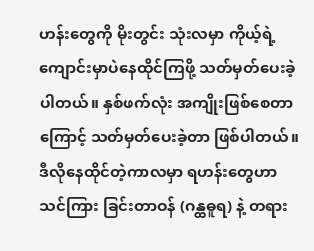ဟန်းတွေကို မိုးတွင်း သုံးလမှာ ကိုယ့်ရဲ့ ကျောင်းမှာပဲနေထိုင်ကြဖို့ သတ်မှတ်ပေးခဲ့ပါတယ်။ နှစ်ဖက်လုံး အကျိုးဖြစ်စေတာကြောင့် သတ်မှတ်ပေးခဲ့တာ ဖြစ်ပါတယ်။ ဒီလိုနေထိုင်တဲ့ကာလမှာ ရဟန်းတွေဟာ သင်ကြား ခြင်းတာဝန် (ဂန္ထဓူရ) နဲ့ တရား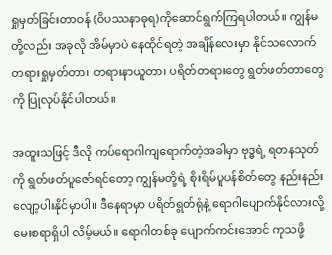ရှုမှတ်ခြင်းတာဝန် (ဝိပဿနာဓုရ)ကိုဆောင်ရွက်ကြရပါတယ်။ ကျွန်မတို့လည်း အခုလို အိမ်မှာပဲ နေထိုင်ရတဲ့ အချိန်လေးမှာ နိုင်သလောက် တရားရှုမှတ်တာ၊ တရားနာယူတာ၊ ပရိတ်တရားတွေ ရွတ်ဖတ်တာတွေကို ပြုလုပ်နိုင်ပါတယ်။

အထူးသဖြင့် ဒီလို ကပ်ရောဂါကျရောက်တဲ့အခါမှာ ဗုဒ္ဓရဲ့ ရတနသုတ်ကို ရွတ်ဖတ်ပူဇော်ရင်တော့ ကျွန်မတို့ရဲ့ စိုးရိမ်ပူပန်စိတ်တွေ နည်းနည်းလျော့ပါးနိုင်မှာပါ။ ဒီနေရာမှာ ပရိတ်ရွတ်ရုံနဲ့ ရောဂါပျောက်နိုင်လားလို့ မေးစရာရှိပါ လိမ့်မယ်။ ရောဂါတစ်ခု ပျောက်ကင်းအောင် ကုသဖို့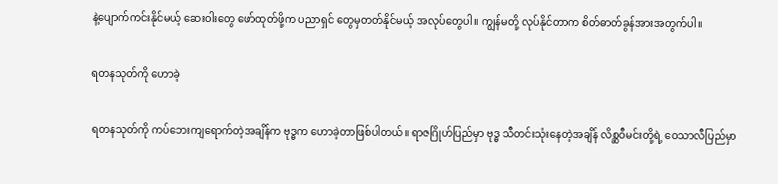နဲ့ပျောက်ကင်းနိုင်မယ့် ဆေးဝါးတွေ ဖော်ထုတ်ဖို့က ပညာရှင် တွေမှတတ်နိုင်မယ့် အလုပ်တွေပါ။ ကျွန်မတို့ လုပ်နိုင်တာက စိတ်ဓာတ်ခွန်အားအတွက်ပါ။

ရတနသုတ်ကို ဟောခဲ့

ရတနသုတ်ကို ကပ်ဘေးကျရောက်တဲ့အချိန်က ဗုဒ္ဓက ဟောခဲ့တာဖြစ်ပါတယ်။ ရာဇဂြိုဟ်ပြည်မှာ ဗုဒ္ဓ သီတင်းသုံးနေတဲ့အချိန် လိစ္ဆဝီမင်းတို့ရဲ့ ဝေသာလီပြည်မှာ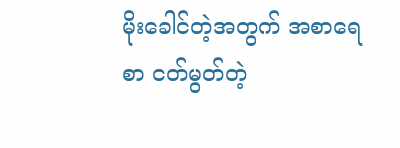မိုးခေါင်တဲ့အတွက် အစာရေစာ ငတ်မွတ်တဲ့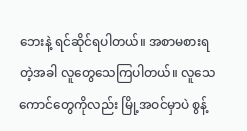ဘေးနဲ့ ရင်ဆိုင်ရပါတယ်။ အစာမစားရတဲ့အခါ လူတွေသေကြပါတယ်။ လူသေကောင်တွေကိုလည်း မြို့အဝင်မှာပဲ စွန့်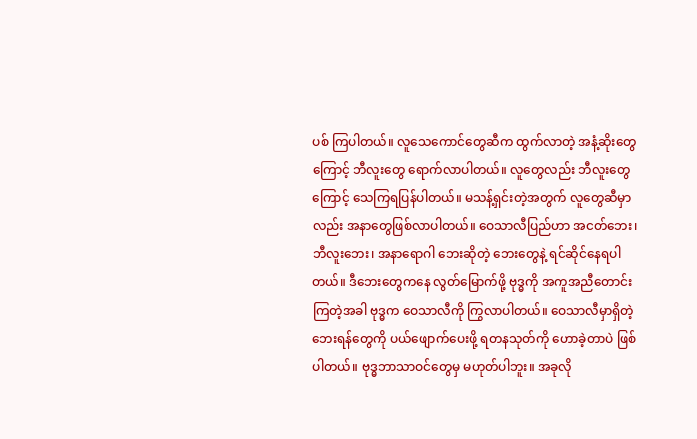ပစ် ကြပါတယ်။ လူသေကောင်တွေဆီက ထွက်လာတဲ့ အနံ့ဆိုးတွေကြောင့် ဘီလူးတွေ ရောက်လာပါတယ်။ လူတွေလည်း ဘီလူးတွေကြောင့် သေကြရပြန်ပါတယ်။ မသန့်ရှင်းတဲ့အတွက် လူတွေဆီမှာလည်း အနာတွေဖြစ်လာပါတယ်။ ဝေသာလီပြည်ဟာ အငတ်ဘေး၊ ဘီလူးဘေး၊ အနာရောဂါ ဘေးဆိုတဲ့ ဘေးတွေနဲ့ ရင်ဆိုင်နေရပါတယ်။ ဒီဘေးတွေကနေ လွတ်မြောက်ဖို့ ဗုဒ္ဓကို အကူအညီတောင်းကြတဲ့အခါ ဗုဒ္ဓက ဝေသာလီကို ကြွလာပါတယ်။ ဝေသာလီမှာရှိတဲ့ ဘေးရန်တွေကို ပယ်ဖျောက်ပေးဖို့ ရတနသုတ်ကို ဟောခဲ့တာပဲ ဖြစ်ပါတယ်။ ဗုဒ္ဓဘာသာဝင်တွေမှ မဟုတ်ပါဘူး။ အခုလို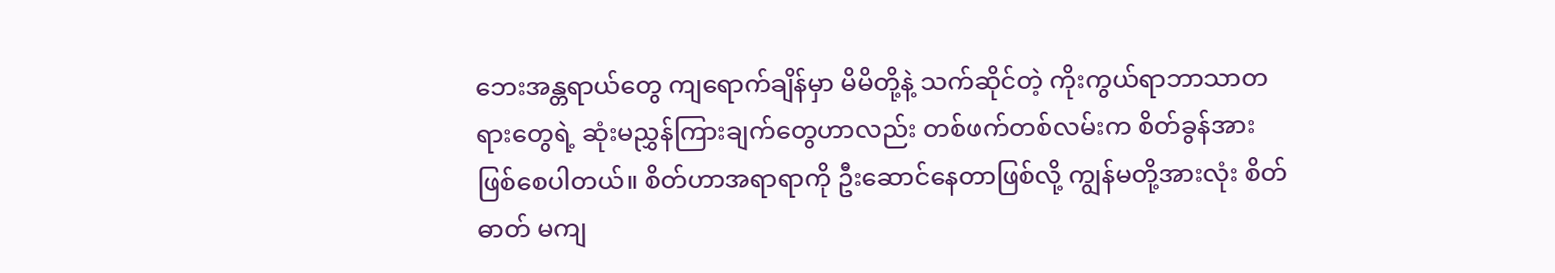ဘေးအန္တရာယ်တွေ ကျရောက်ချိန်မှာ မိမိတို့နဲ့ သက်ဆိုင်တဲ့ ကိုးကွယ်ရာဘာသာတရားတွေရဲ့ ဆုံးမညွှန်ကြားချက်တွေဟာလည်း တစ်ဖက်တစ်လမ်းက စိတ်ခွန်အား ဖြစ်စေပါတယ်။ စိတ်ဟာအရာရာကို ဦးဆောင်နေတာဖြစ်လို့ ကျွန်မတို့အားလုံး စိတ်ဓာတ် မကျ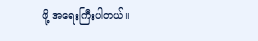ဖို့ အရေးကြီးပါတယ်။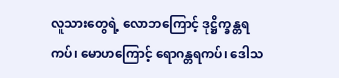လူသားတွေရဲ့ လောဘကြောင့် ဒုဋ္ဌိက္ခန္တရကပ်၊ မောဟကြောင့် ရောဂန္တရကပ်၊ ဒေါသ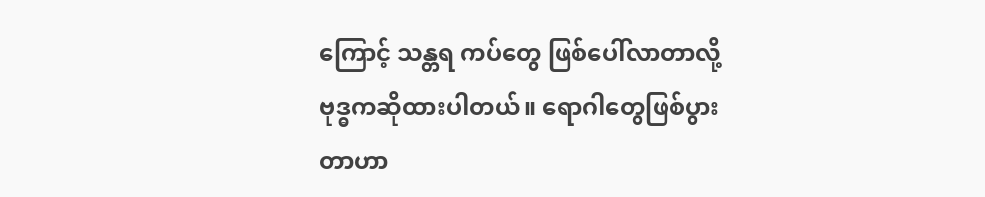ကြောင့် သန္တရ ကပ်တွေ ဖြစ်ပေါ်လာတာလို့ ဗုဒ္ဓကဆိုထားပါတယ်။ ရောဂါတွေဖြစ်ပွားတာဟာ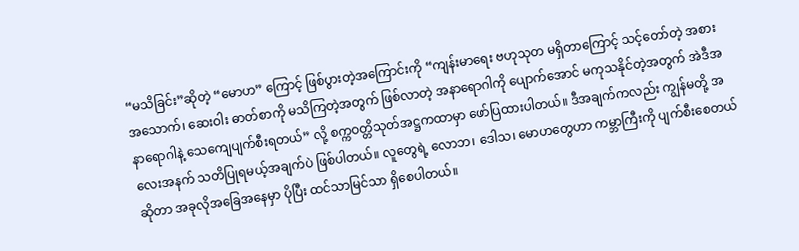“မသိခြင်း”ဆိုတဲ့ “မောဟ” ကြောင့် ဖြစ်ပွားတဲ့အကြောင်းကို “ကျန်းမာရေး ဗဟုသုတ မရှိတာကြောင့် သင့်တော်တဲ့ အစားအသောက်၊ ဆေးဝါး ဓာတ်စာကို မသိကြတဲ့အတွက် ဖြစ်လာတဲ့ အနာရောဂါကို ပျောက်အောင် မကုသနိုင်တဲ့အတွက် အဲဒီအနာရောဂါနဲ့ သေကျေပျက်စီးရတယ်” လို့ စက္ကဝတ္တိသုတ်အဋ္ဌကထာမှာ ဖော်ပြထားပါတယ်။ ဒီအချက်ကလည်း ကျွန်မတို့ အလေးအနက် သတိပြုရမယ့်အချက်ပဲ ဖြစ်ပါတယ်။ လူတွေရဲ့ လောဘ၊ ဒေါသ၊ မောဟတွေဟာ ကမ္ဘာကြီးကို ပျက်စီးစေတယ်ဆိုတာ အခုလိုအခြေအနေမှာ ပိုပြီး ထင်သာမြင်သာ ရှိစေပါတယ်။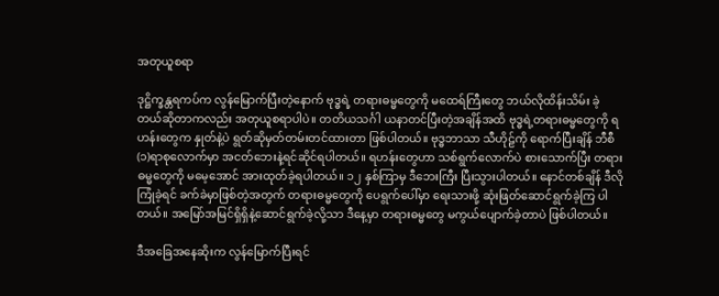အတုယူစရာ

ဒုဋ္ဌိက္ခန္တရကပ်က လွန်မြောက်ပြီးတဲ့နောက် ဗုဒ္ဓရဲ့ တရားဓမ္မတွေကို မထေရ်ကြီးတွေ ဘယ်လိုထိန်းသိမ်း ခဲ့တယ်ဆိုတာကလည်း အတုယူစရာပါပဲ။ တတိယသင်္ဂါ ယနာတင်ပြီးတဲ့အချိန်အထိ ဗုဒ္ဓရဲ့တရားဓမ္မတွေကို ရဟန်းတွေက နှုတ်နဲ့ပဲ ရွတ်ဆိုမှတ်တမ်းတင်ထားတာ ဖြစ်ပါတယ်။ ဗုဒ္ဓဘာသာ သီဟိုဠ်ကို ရောက်ပြီးချိန် ဘီစီ (၁)ရာစုလောက်မှာ အငတ်ဘေးနဲ့ရင်ဆိုင်ရပါတယ်။ ရဟန်းတွေဟာ သစ်ရွက်လောက်ပဲ စားသောက်ပြီး တရားဓမ္မတွေကို မမေ့အောင် အားထုတ်ခဲ့ရပါတယ်။ ၁၂ နှစ်ကြာမှ ဒီဘေးကြီး ပြီးသွားပါတယ်။ နောင်တစ်ချိန် ဒီလိုကြုံခဲ့ရင် ခက်ခဲမှာဖြစ်တဲ့အတွက် တရားဓမ္မတွေကို ပေရွက်ပေါ်မှာ ရေးသားဖို့ ဆုံးဖြတ်ဆောင်ရွက်ခဲ့ကြ ပါတယ်။ အမြော်အမြင်ရှိရှိနဲ့ဆောင်ရွက်ခဲ့လို့သာ ဒီနေ့မှာ တရားဓမ္မတွေ မကွယ်ပျောက်ခဲ့တာပဲ ဖြစ်ပါတယ်။

ဒီအခြေအနေဆိုးက လွန်မြောက်ပြီးရင်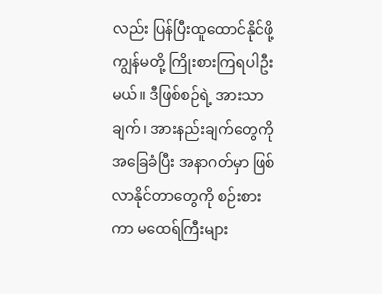လည်း ပြန်ပြီးထူထောင်နိုင်ဖို့ ကျွန်မတို့ ကြိုးစားကြရပါဦးမယ်။ ဒီဖြစ်စဉ်ရဲ့ အားသာချက်၊ အားနည်းချက်တွေကို အခြေခံပြီး အနာဂတ်မှာ ဖြစ်လာနိုင်တာတွေကို စဉ်းစားကာ မထေရ်ကြီးများ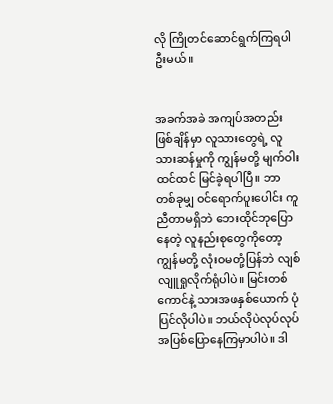လို ကြိုတင်ဆောင်ရွက်ကြရပါဦးမယ်။


အခက်အခဲ အကျပ်အတည်းဖြစ်ချိန်မှာ လူသားတွေရဲ့ လူသားဆန်မှုကို ကျွန်မတို့ မျက်ဝါးထင်ထင် မြင်ခဲ့ရပါပြီ။ ဘာတစ်ခုမျှ ဝင်ရောက်ပူးပေါင်း ကူညီတာမရှိဘဲ ဘေးထိုင်ဘုပြောနေတဲ့ လူနည်းစုတွေကိုတော့ ကျွန်မတို့ လုံးဝမတုံ့ပြန်ဘဲ လျစ်လျူရှုလိုက်ရုံပါပဲ။ မြင်းတစ်ကောင်နဲ့ သားအဖနှစ်ယောက် ပုံပြင်လိုပါပဲ။ ဘယ်လိုပဲလုပ်လုပ် အပြစ်ပြောနေကြမှာပါပဲ။ ဒါ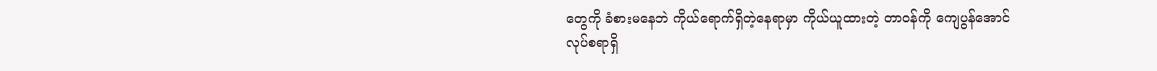တွေကို ခံစားမနေဘဲ ကိုယ်ရောက်ရှိတဲ့နေရာမှာ ကိုယ်ယူထားတဲ့ တာဝန်ကို ကျေပွန်အောင် လုပ်စရာရှိ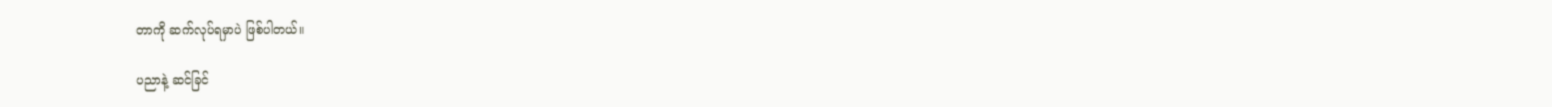တာကို ဆက်လုပ်ရမှာပဲ ဖြစ်ပါတယ်။

ပညာနဲ့ ဆင်ခြင်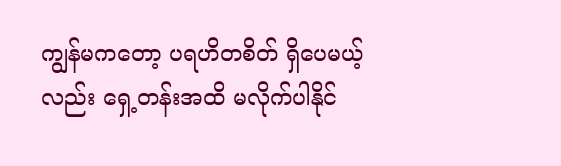ကျွန်မကတော့ ပရဟိတစိတ် ရှိပေမယ့်လည်း ရှေ့တန်းအထိ မလိုက်ပါနိုင်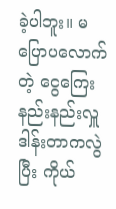ခဲ့ပါဘူး။ မပြောပလောက်တဲ့ ငွေကြေးနည်းနည်းလှူဒါန်းတာကလွဲပြီး ကိုယ်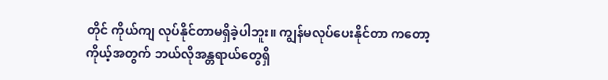တိုင် ကိုယ်ကျ လုပ်နိုင်တာမရှိခဲ့ပါဘူး။ ကျွန်မလုပ်ပေးနိုင်တာ ကတော့ ကိုယ့်အတွက် ဘယ်လိုအန္တရာယ်တွေရှိ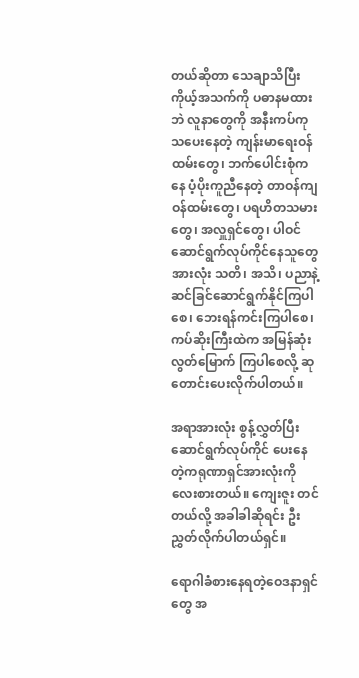တယ်ဆိုတာ သေချာသိပြီး ကိုယ့်အသက်ကို ပဓာနမထားဘဲ လူနာတွေကို အနီးကပ်ကုသပေးနေတဲ့ ကျန်းမာရေးဝန်ထမ်းတွေ၊ ဘက်ပေါင်းစုံကနေ ပံ့ပိုးကူညီနေတဲ့ တာဝန်ကျဝန်ထမ်းတွေ၊ ပရဟိတသမားတွေ၊ အလှူရှင်တွေ၊ ပါဝင်ဆောင်ရွက်လုပ်ကိုင်နေသူတွေအားလုံး သတိ၊ အသိ၊ ပညာနဲ့ ဆင်ခြင်ဆောင်ရွက်နိုင်ကြပါစေ၊ ဘေးရန်ကင်းကြပါစေ၊ ကပ်ဆိုးကြီးထဲက အမြန်ဆုံး လွတ်မြောက် ကြပါစေလို့ ဆုတောင်းပေးလိုက်ပါတယ်။

အရာအားလုံး စွန့်လွှတ်ပြီး ဆောင်ရွက်လုပ်ကိုင် ပေးနေတဲ့ကရုဏာရှင်အားလုံးကိုလေးစားတယ်။ ကျေးဇူး တင်တယ်လို့ အခါခါဆိုရင်း ဦးညွှတ်လိုက်ပါတယ်ရှင်။

ရောဂါခံစားနေရတဲ့ဝေဒနာရှင်တွေ အ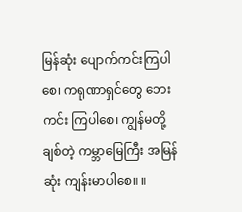မြန်ဆုံး ပျောက်ကင်းကြပါစေ၊ ကရုဏာရှင်တွေ ဘေးကင်း ကြပါစေ၊ ကျွန်မတို့ချစ်တဲ့ ကမ္ဘာမြေကြီး အမြန်ဆုံး ကျန်းမာပါစေ။ ။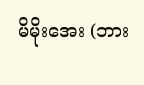မိမိုးအေး (ဘား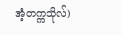အံ့တက္ကသိုလ်)